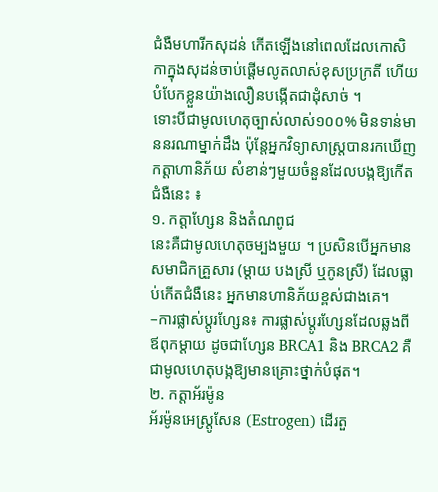ជំងឺមហារីកសុដន់ កើតឡើងនៅពេលដែលកោសិកាក្នុងសុដន់ចាប់ផ្តើមលូតលាស់ខុសប្រក្រតី ហើយបំបែកខ្លួនយ៉ាងលឿនបង្កើតជាដុំសាច់ ។
ទោះបីជាមូលហេតុច្បាស់លាស់១០០% មិនទាន់មាននរណាម្នាក់ដឹង ប៉ុន្តែអ្នកវិទ្យាសាស្ត្របានរកឃើញ កត្តាហានិភ័យ សំខាន់ៗមួយចំនួនដែលបង្កឱ្យកើតជំងឺនេះ ៖
១. កត្តាហ្សែន និងតំណពូជ
នេះគឺជាមូលហេតុចម្បងមួយ ។ ប្រសិនបើអ្នកមានសមាជិកគ្រួសារ (ម្តាយ បងស្រី ឬកូនស្រី) ដែលធ្លាប់កើតជំងឺនេះ អ្នកមានហានិភ័យខ្ពស់ជាងគេ។
–ការផ្លាស់ប្តូរហ្សែន៖ ការផ្លាស់ប្តូរហ្សែនដែលឆ្លងពីឪពុកម្តាយ ដូចជាហ្សែន BRCA1 និង BRCA2 គឺជាមូលហេតុបង្កឱ្យមានគ្រោះថ្នាក់បំផុត។
២. កត្តាអ័រម៉ូន
អ័រម៉ូនអេស្ត្រូសែន (Estrogen) ដើរតួ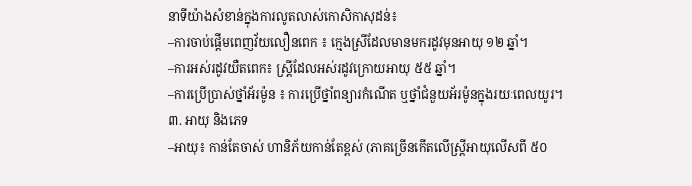នាទីយ៉ាងសំខាន់ក្នុងការលូតលាស់កោសិកាសុដន់៖
–ការចាប់ផ្តើមពេញវ័យលឿនពេក ៖ ក្មេងស្រីដែលមានមករដូវមុនអាយុ ១២ ឆ្នាំ។
–ការអស់រដូវយឺតពេក៖ ស្ត្រីដែលអស់រដូវក្រោយអាយុ ៥៥ ឆ្នាំ។
–ការប្រើប្រាស់ថ្នាំអ័រម៉ូន ៖ ការប្រើថ្នាំពន្យារកំណើត ឬថ្នាំជំនួយអ័រម៉ូនក្នុងរយៈពេលយូរ។
៣. អាយុ និងភេទ
–អាយុ៖ កាន់តែចាស់ ហានិភ័យកាន់តែខ្ពស់ (ភាគច្រើនកើតលើស្ត្រីអាយុលើសពី ៥០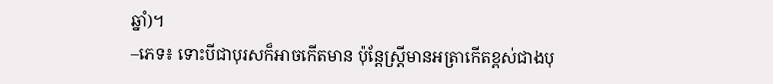ឆ្នាំ)។
–ភេទ៖ ទោះបីជាបុរសក៏អាចកើតមាន ប៉ុន្តែស្ត្រីមានអត្រាកើតខ្ពស់ជាងបុ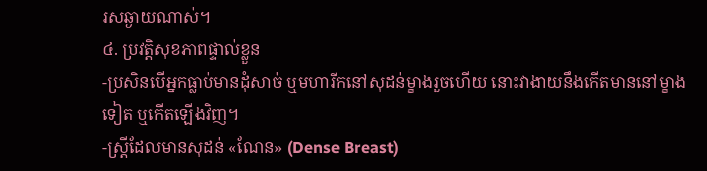រសឆ្ងាយណាស់។
៤. ប្រវត្តិសុខភាពផ្ទាល់ខ្លួន
-ប្រសិនបើអ្នកធ្លាប់មានដុំសាច់ ឬមហារីកនៅសុដន់ម្ខាងរួចហើយ នោះវាងាយនឹងកើតមាននៅម្ខាងទៀត ឬកើតឡើងវិញ។
-ស្ត្រីដែលមានសុដន់ «ណែន» (Dense Breast)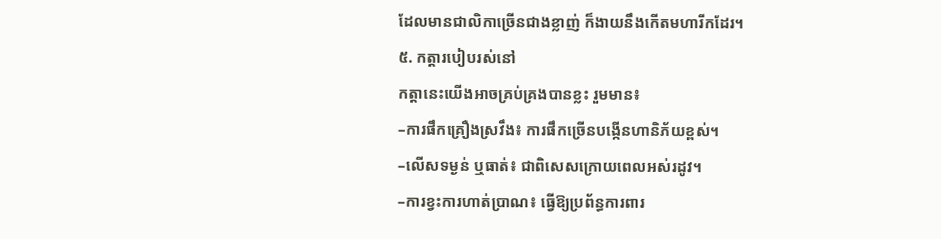ដែលមានជាលិកាច្រើនជាងខ្លាញ់ ក៏ងាយនឹងកើតមហារីកដែរ។
៥. កត្តារបៀបរស់នៅ
កត្តានេះយើងអាចគ្រប់គ្រងបានខ្លះ រួមមាន៖
–ការផឹកគ្រឿងស្រវឹង៖ ការផឹកច្រើនបង្កើនហានិភ័យខ្ពស់។
–លើសទម្ងន់ ឬធាត់៖ ជាពិសេសក្រោយពេលអស់រដូវ។
–ការខ្វះការហាត់ប្រាណ៖ ធ្វើឱ្យប្រព័ន្ធការពារ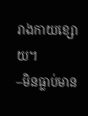រាងកាយខ្សោយ។
–មិនធ្លាប់មាន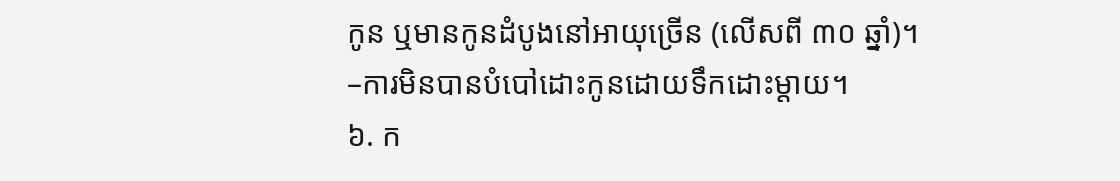កូន ឬមានកូនដំបូងនៅអាយុច្រើន (លើសពី ៣០ ឆ្នាំ)។
–ការមិនបានបំបៅដោះកូនដោយទឹកដោះម្តាយ។
៦. ក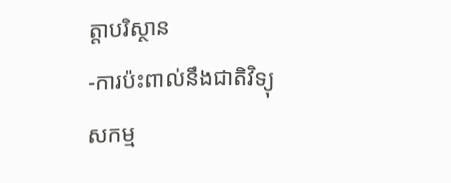ត្តាបរិស្ថាន
-ការប៉ះពាល់នឹងជាតិវិទ្យុសកម្ម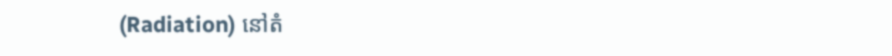(Radiation) នៅតំ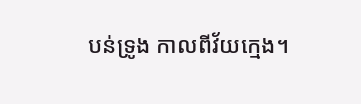បន់ទ្រូង កាលពីវ័យក្មេង។